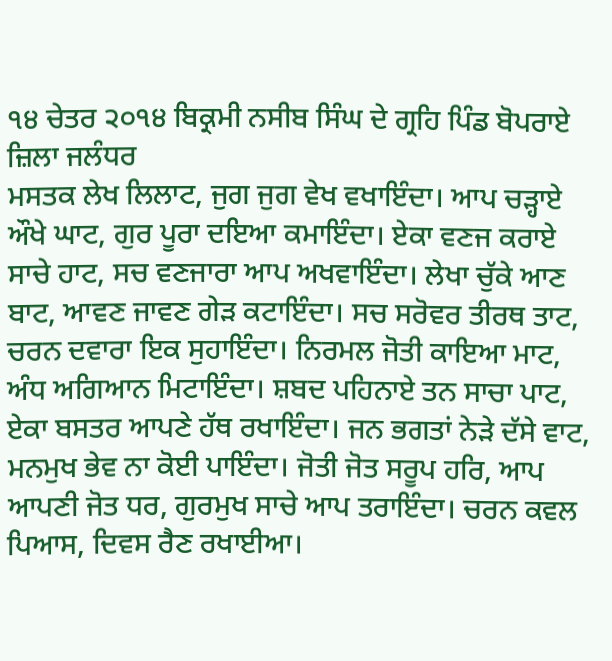੧੪ ਚੇਤਰ ੨੦੧੪ ਬਿਕ੍ਰਮੀ ਨਸੀਬ ਸਿੰਘ ਦੇ ਗ੍ਰਹਿ ਪਿੰਡ ਬੋਪਰਾਏ ਜ਼ਿਲਾ ਜਲੰਧਰ
ਮਸਤਕ ਲੇਖ ਲਿਲਾਟ, ਜੁਗ ਜੁਗ ਵੇਖ ਵਖਾਇੰਦਾ। ਆਪ ਚੜ੍ਹਾਏ ਔਖੇ ਘਾਟ, ਗੁਰ ਪੂਰਾ ਦਇਆ ਕਮਾਇੰਦਾ। ਏਕਾ ਵਣਜ ਕਰਾਏ ਸਾਚੇ ਹਾਟ, ਸਚ ਵਣਜਾਰਾ ਆਪ ਅਖਵਾਇੰਦਾ। ਲੇਖਾ ਚੁੱਕੇ ਆਣ ਬਾਟ, ਆਵਣ ਜਾਵਣ ਗੇੜ ਕਟਾਇੰਦਾ। ਸਚ ਸਰੋਵਰ ਤੀਰਥ ਤਾਟ, ਚਰਨ ਦਵਾਰਾ ਇਕ ਸੁਹਾਇੰਦਾ। ਨਿਰਮਲ ਜੋਤੀ ਕਾਇਆ ਮਾਟ, ਅੰਧ ਅਗਿਆਨ ਮਿਟਾਇੰਦਾ। ਸ਼ਬਦ ਪਹਿਨਾਏ ਤਨ ਸਾਚਾ ਪਾਟ, ਏਕਾ ਬਸਤਰ ਆਪਣੇ ਹੱਥ ਰਖਾਇੰਦਾ। ਜਨ ਭਗਤਾਂ ਨੇੜੇ ਦੱਸੇ ਵਾਟ, ਮਨਮੁਖ ਭੇਵ ਨਾ ਕੋਈ ਪਾਇੰਦਾ। ਜੋਤੀ ਜੋਤ ਸਰੂਪ ਹਰਿ, ਆਪ ਆਪਣੀ ਜੋਤ ਧਰ, ਗੁਰਮੁਖ ਸਾਚੇ ਆਪ ਤਰਾਇੰਦਾ। ਚਰਨ ਕਵਲ ਪਿਆਸ, ਦਿਵਸ ਰੈਣ ਰਖਾਈਆ।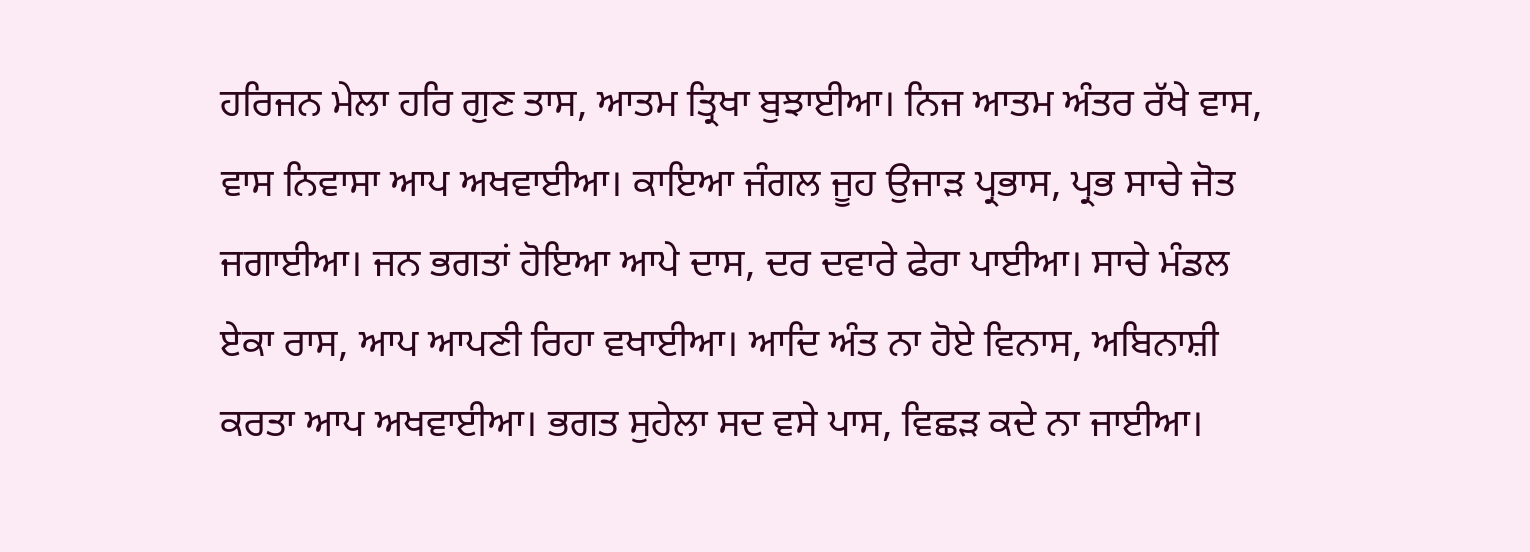ਹਰਿਜਨ ਮੇਲਾ ਹਰਿ ਗੁਣ ਤਾਸ, ਆਤਮ ਤ੍ਰਿਖਾ ਬੁਝਾਈਆ। ਨਿਜ ਆਤਮ ਅੰਤਰ ਰੱਖੇ ਵਾਸ, ਵਾਸ ਨਿਵਾਸਾ ਆਪ ਅਖਵਾਈਆ। ਕਾਇਆ ਜੰਗਲ ਜੂਹ ਉਜਾੜ ਪ੍ਰਭਾਸ, ਪ੍ਰਭ ਸਾਚੇ ਜੋਤ ਜਗਾਈਆ। ਜਨ ਭਗਤਾਂ ਹੋਇਆ ਆਪੇ ਦਾਸ, ਦਰ ਦਵਾਰੇ ਫੇਰਾ ਪਾਈਆ। ਸਾਚੇ ਮੰਡਲ ਏਕਾ ਰਾਸ, ਆਪ ਆਪਣੀ ਰਿਹਾ ਵਖਾਈਆ। ਆਦਿ ਅੰਤ ਨਾ ਹੋਏ ਵਿਨਾਸ, ਅਬਿਨਾਸ਼ੀ ਕਰਤਾ ਆਪ ਅਖਵਾਈਆ। ਭਗਤ ਸੁਹੇਲਾ ਸਦ ਵਸੇ ਪਾਸ, ਵਿਛੜ ਕਦੇ ਨਾ ਜਾਈਆ।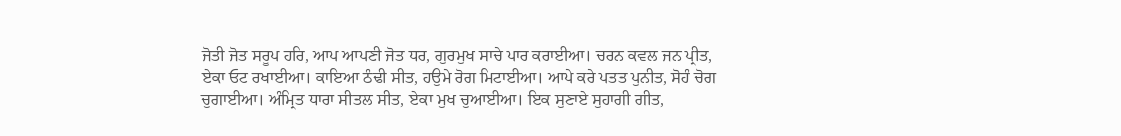ਜੋਤੀ ਜੋਤ ਸਰੂਪ ਹਰਿ, ਆਪ ਆਪਣੀ ਜੋਤ ਧਰ, ਗੁਰਮੁਖ ਸਾਚੇ ਪਾਰ ਕਰਾਈਆ। ਚਰਨ ਕਵਲ ਜਨ ਪ੍ਰੀਤ, ਏਕਾ ਓਟ ਰਖਾਈਆ। ਕਾਇਆ ਠੰਢੀ ਸੀਤ, ਹਉਮੇ ਰੋਗ ਮਿਟਾਈਆ। ਆਪੇ ਕਰੇ ਪਤਤ ਪੁਨੀਤ, ਸੋਹੰ ਚੋਗ ਚੁਗਾਈਆ। ਅੰਮ੍ਰਿਤ ਧਾਰਾ ਸੀਤਲ ਸੀਤ, ਏਕਾ ਮੁਖ ਚੁਆਈਆ। ਇਕ ਸੁਣਾਏ ਸੁਹਾਗੀ ਗੀਤ,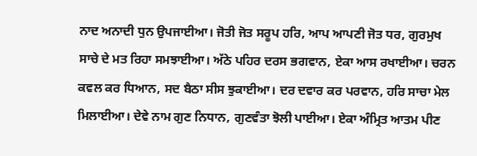ਨਾਦ ਅਨਾਦੀ ਧੁਨ ਉਪਜਾਈਆ। ਜੋਤੀ ਜੋਤ ਸਰੂਪ ਹਰਿ, ਆਪ ਆਪਣੀ ਜੋਤ ਧਰ, ਗੁਰਮੁਖ ਸਾਚੇ ਦੇ ਮਤ ਰਿਹਾ ਸਮਝਾਈਆ। ਅੱਠੇ ਪਹਿਰ ਦਰਸ ਭਗਵਾਨ, ਏਕਾ ਆਸ ਰਖਾਈਆ। ਚਰਨ ਕਵਲ ਕਰ ਧਿਆਨ, ਸਦ ਬੈਠਾ ਸੀਸ ਝੁਕਾਈਆ। ਦਰ ਦਵਾਰ ਕਰ ਪਰਵਾਨ, ਹਰਿ ਸਾਚਾ ਮੇਲ ਮਿਲਾਈਆ। ਦੇਵੇ ਨਾਮ ਗੁਣ ਨਿਧਾਨ, ਗੁਣਵੰਤਾ ਝੋਲੀ ਪਾਈਆ। ਏਕਾ ਅੰਮ੍ਰਿਤ ਆਤਮ ਪੀਣ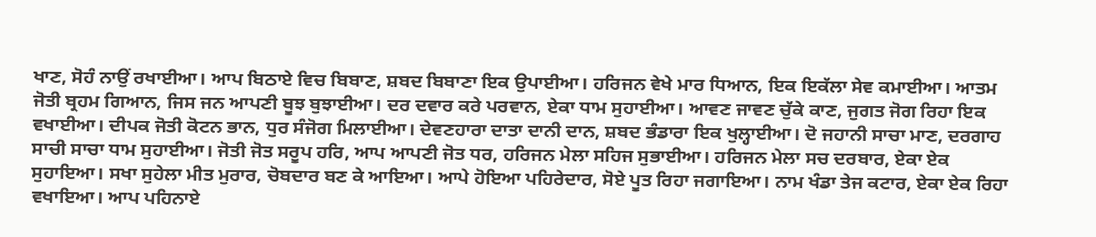ਖਾਣ, ਸੋਹੰ ਨਾਉਂ ਰਖਾਈਆ। ਆਪ ਬਿਠਾਏ ਵਿਚ ਬਿਬਾਣ, ਸ਼ਬਦ ਬਿਬਾਣਾ ਇਕ ਉਪਾਈਆ। ਹਰਿਜਨ ਵੇਖੇ ਮਾਰ ਧਿਆਨ, ਇਕ ਇਕੱਲਾ ਸੇਵ ਕਮਾਈਆ। ਆਤਮ ਜੋਤੀ ਬ੍ਰਹਮ ਗਿਆਨ, ਜਿਸ ਜਨ ਆਪਣੀ ਬੂਝ ਬੁਝਾਈਆ। ਦਰ ਦਵਾਰ ਕਰੇ ਪਰਵਾਨ, ਏਕਾ ਧਾਮ ਸੁਹਾਈਆ। ਆਵਣ ਜਾਵਣ ਚੁੱਕੇ ਕਾਣ, ਜੁਗਤ ਜੋਗ ਰਿਹਾ ਇਕ ਵਖਾਈਆ। ਦੀਪਕ ਜੋਤੀ ਕੋਟਨ ਭਾਨ, ਧੁਰ ਸੰਜੋਗ ਮਿਲਾਈਆ। ਦੇਵਣਹਾਰਾ ਦਾਤਾ ਦਾਨੀ ਦਾਨ, ਸ਼ਬਦ ਭੰਡਾਰਾ ਇਕ ਖੁਲ੍ਹਾਈਆ। ਦੋ ਜਹਾਨੀ ਸਾਚਾ ਮਾਣ, ਦਰਗਾਹ ਸਾਚੀ ਸਾਚਾ ਧਾਮ ਸੁਹਾਈਆ। ਜੋਤੀ ਜੋਤ ਸਰੂਪ ਹਰਿ, ਆਪ ਆਪਣੀ ਜੋਤ ਧਰ, ਹਰਿਜਨ ਮੇਲਾ ਸਹਿਜ ਸੁਭਾਈਆ। ਹਰਿਜਨ ਮੇਲਾ ਸਚ ਦਰਬਾਰ, ਏਕਾ ਏਕ ਸੁਹਾਇਆ। ਸਖਾ ਸੁਹੇਲਾ ਮੀਤ ਮੁਰਾਰ, ਚੋਬਦਾਰ ਬਣ ਕੇ ਆਇਆ। ਆਪੇ ਹੋਇਆ ਪਹਿਰੇਦਾਰ, ਸੋਏ ਪੂਤ ਰਿਹਾ ਜਗਾਇਆ। ਨਾਮ ਖੰਡਾ ਤੇਜ ਕਟਾਰ, ਏਕਾ ਏਕ ਰਿਹਾ ਵਖਾਇਆ। ਆਪ ਪਹਿਨਾਏ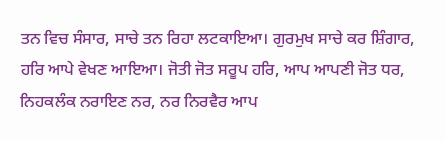ਤਨ ਵਿਚ ਸੰਸਾਰ, ਸਾਚੇ ਤਨ ਰਿਹਾ ਲਟਕਾਇਆ। ਗੁਰਮੁਖ ਸਾਚੇ ਕਰ ਸ਼ਿੰਗਾਰ, ਹਰਿ ਆਪੇ ਵੇਖਣ ਆਇਆ। ਜੋਤੀ ਜੋਤ ਸਰੂਪ ਹਰਿ, ਆਪ ਆਪਣੀ ਜੋਤ ਧਰ, ਨਿਹਕਲੰਕ ਨਰਾਇਣ ਨਰ, ਨਰ ਨਿਰਵੈਰ ਆਪ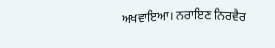ਅਖਵਾਇਆ। ਨਰਾਇਣ ਨਿਰਵੈਰ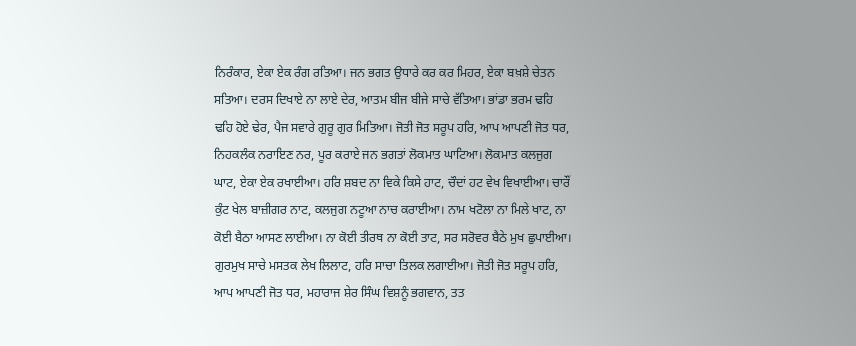ਨਿਰੰਕਾਰ, ਏਕਾ ਏਕ ਰੰਗ ਰਤਿਆ। ਜਨ ਭਗਤ ਉਧਾਰੇ ਕਰ ਕਰ ਮਿਹਰ, ਏਕਾ ਬਖ਼ਸ਼ੇ ਚੇਤਨ ਸਤਿਆ। ਦਰਸ ਦਿਖਾਏ ਨਾ ਲਾਏ ਦੇਰ, ਆਤਮ ਬੀਜ ਬੀਜੇ ਸਾਚੇ ਵੱਤਿਆ। ਭਾਂਡਾ ਭਰਮ ਢਹਿ ਢਹਿ ਹੋਏ ਢੇਰ, ਪੈਜ ਸਵਾਰੇ ਗੁਰੂ ਗੁਰ ਮਿਤਿਆ। ਜੋਤੀ ਜੋਤ ਸਰੂਪ ਹਰਿ, ਆਪ ਆਪਣੀ ਜੋਤ ਧਰ, ਨਿਹਕਲੰਕ ਨਰਾਇਣ ਨਰ, ਪੂਰ ਕਰਾਏ ਜਨ ਭਗਤਾਂ ਲੋਕਮਾਤ ਘਾਟਿਆ। ਲੋਕਮਾਤ ਕਲਜੁਗ ਘਾਟ, ਏਕਾ ਏਕ ਰਖਾਈਆ। ਹਰਿ ਸ਼ਬਦ ਨਾ ਵਿਕੇ ਕਿਸੇ ਹਾਟ, ਚੌਦਾਂ ਹਟ ਵੇਖ ਵਿਖਾਈਆ। ਚਾਰੌਂ ਕੁੰਟ ਖੇਲ ਬਾਜ਼ੀਗਰ ਨਾਟ, ਕਲਜੁਗ ਨਟੂਆ ਨਾਚ ਕਰਾਈਆ। ਨਾਮ ਖਟੋਲਾ ਨਾ ਮਿਲੇ ਖਾਟ, ਨਾ ਕੋਈ ਬੈਠਾ ਆਸਣ ਲਾਈਆ। ਨਾ ਕੋਈ ਤੀਰਥ ਨਾ ਕੋਈ ਤਾਟ, ਸਰ ਸਰੋਵਰ ਬੈਠੇ ਮੁਖ ਛੁਪਾਈਆ। ਗੁਰਮੁਖ ਸਾਚੇ ਮਸਤਕ ਲੇਖ ਲਿਲਾਟ, ਹਰਿ ਸਾਚਾ ਤਿਲਕ ਲਗਾਈਆ। ਜੋਤੀ ਜੋਤ ਸਰੂਪ ਹਰਿ, ਆਪ ਆਪਣੀ ਜੋਤ ਧਰ, ਮਹਾਰਾਜ ਸ਼ੇਰ ਸਿੰਘ ਵਿਸ਼ਨੂੰ ਭਗਵਾਨ, ਤਤ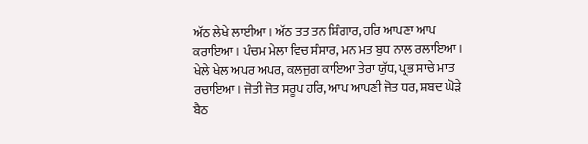ਅੱਠ ਲੇਖੇ ਲਾਈਆ। ਅੱਠ ਤਤ ਤਨ ਸ਼ਿੰਗਾਰ, ਹਰਿ ਆਪਣਾ ਆਪ ਕਰਾਇਆ। ਪੰਚਮ ਮੇਲਾ ਵਿਚ ਸੰਸਾਰ, ਮਨ ਮਤ ਬੁਧ ਨਾਲ ਰਲਾਇਆ। ਖੇਲੇ ਖੇਲ ਅਪਰ ਅਪਰ, ਕਲਜੁਗ ਕਾਇਆ ਤੇਰਾ ਯੁੱਧ, ਪ੍ਰਭ ਸਾਚੇ ਮਾਤ ਰਚਾਇਆ। ਜੋਤੀ ਜੋਤ ਸਰੂਪ ਹਰਿ, ਆਪ ਆਪਣੀ ਜੋਤ ਧਰ, ਸ਼ਬਦ ਘੋੜੇ ਬੈਠ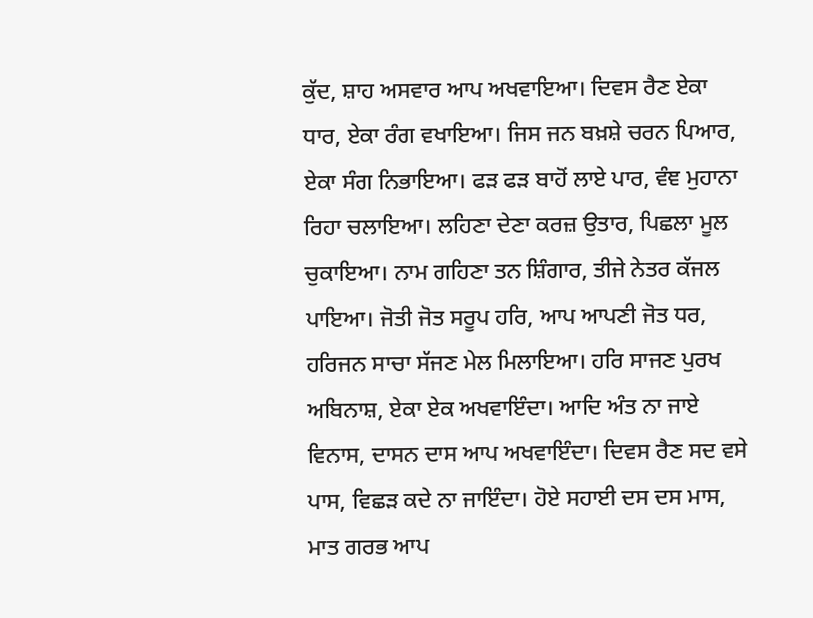ਕੁੱਦ, ਸ਼ਾਹ ਅਸਵਾਰ ਆਪ ਅਖਵਾਇਆ। ਦਿਵਸ ਰੈਣ ਏਕਾ ਧਾਰ, ਏਕਾ ਰੰਗ ਵਖਾਇਆ। ਜਿਸ ਜਨ ਬਖ਼ਸ਼ੇ ਚਰਨ ਪਿਆਰ, ਏਕਾ ਸੰਗ ਨਿਭਾਇਆ। ਫੜ ਫੜ ਬਾਹੋਂ ਲਾਏ ਪਾਰ, ਵੰਞ ਮੁਹਾਨਾ ਰਿਹਾ ਚਲਾਇਆ। ਲਹਿਣਾ ਦੇਣਾ ਕਰਜ਼ ਉਤਾਰ, ਪਿਛਲਾ ਮੂਲ ਚੁਕਾਇਆ। ਨਾਮ ਗਹਿਣਾ ਤਨ ਸ਼ਿੰਗਾਰ, ਤੀਜੇ ਨੇਤਰ ਕੱਜਲ ਪਾਇਆ। ਜੋਤੀ ਜੋਤ ਸਰੂਪ ਹਰਿ, ਆਪ ਆਪਣੀ ਜੋਤ ਧਰ, ਹਰਿਜਨ ਸਾਚਾ ਸੱਜਣ ਮੇਲ ਮਿਲਾਇਆ। ਹਰਿ ਸਾਜਣ ਪੁਰਖ ਅਬਿਨਾਸ਼, ਏਕਾ ਏਕ ਅਖਵਾਇੰਦਾ। ਆਦਿ ਅੰਤ ਨਾ ਜਾਏ ਵਿਨਾਸ, ਦਾਸਨ ਦਾਸ ਆਪ ਅਖਵਾਇੰਦਾ। ਦਿਵਸ ਰੈਣ ਸਦ ਵਸੇ ਪਾਸ, ਵਿਛੜ ਕਦੇ ਨਾ ਜਾਇੰਦਾ। ਹੋਏ ਸਹਾਈ ਦਸ ਦਸ ਮਾਸ, ਮਾਤ ਗਰਭ ਆਪ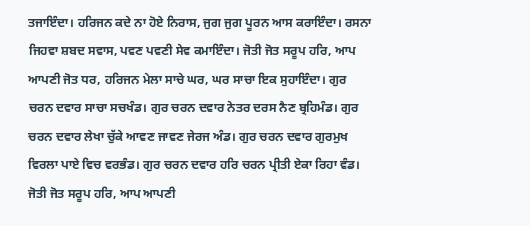ਤਜਾਇੰਦਾ। ਹਰਿਜਨ ਕਦੇ ਨਾ ਹੋਏ ਨਿਰਾਸ, ਜੁਗ ਜੁਗ ਪੂਰਨ ਆਸ ਕਰਾਇੰਦਾ। ਰਸਨਾ ਜਿਹਵਾ ਸ਼ਬਦ ਸਵਾਸ, ਪਵਣ ਪਵਣੀ ਸੇਵ ਕਮਾਇੰਦਾ। ਜੋਤੀ ਜੋਤ ਸਰੂਪ ਹਰਿ, ਆਪ ਆਪਣੀ ਜੋਤ ਧਰ, ਹਰਿਜਨ ਮੇਲਾ ਸਾਚੇ ਘਰ, ਘਰ ਸਾਚਾ ਇਕ ਸੁਹਾਇੰਦਾ। ਗੁਰ ਚਰਨ ਦਵਾਰ ਸਾਚਾ ਸਚਖੰਡ। ਗੁਰ ਚਰਨ ਦਵਾਰ ਨੇਤਰ ਦਰਸ ਨੈਣ ਬ੍ਰਹਿਮੰਡ। ਗੁਰ ਚਰਨ ਦਵਾਰ ਲੇਖਾ ਚੁੱਕੇ ਆਵਣ ਜਾਵਣ ਜੇਰਜ ਅੰਡ। ਗੁਰ ਚਰਨ ਦਵਾਰ ਗੁਰਮੁਖ ਵਿਰਲਾ ਪਾਏ ਵਿਚ ਵਰਭੰਡ। ਗੁਰ ਚਰਨ ਦਵਾਰ ਹਰਿ ਚਰਨ ਪ੍ਰੀਤੀ ਏਕਾ ਰਿਹਾ ਵੰਡ। ਜੋਤੀ ਜੋਤ ਸਰੂਪ ਹਰਿ, ਆਪ ਆਪਣੀ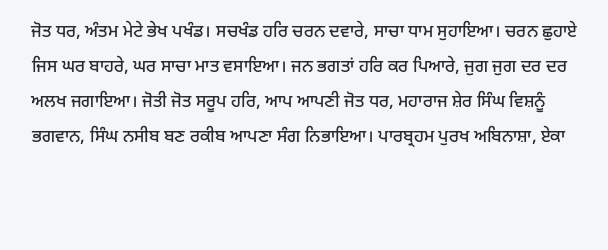ਜੋਤ ਧਰ, ਅੰਤਮ ਮੇਟੇ ਭੇਖ ਪਖੰਡ। ਸਚਖੰਡ ਹਰਿ ਚਰਨ ਦਵਾਰੇ, ਸਾਚਾ ਧਾਮ ਸੁਹਾਇਆ। ਚਰਨ ਛੁਹਾਏ ਜਿਸ ਘਰ ਬਾਹਰੇ, ਘਰ ਸਾਚਾ ਮਾਤ ਵਸਾਇਆ। ਜਨ ਭਗਤਾਂ ਹਰਿ ਕਰ ਪਿਆਰੇ, ਜੁਗ ਜੁਗ ਦਰ ਦਰ ਅਲਖ ਜਗਾਇਆ। ਜੋਤੀ ਜੋਤ ਸਰੂਪ ਹਰਿ, ਆਪ ਆਪਣੀ ਜੋਤ ਧਰ, ਮਹਾਰਾਜ ਸ਼ੇਰ ਸਿੰਘ ਵਿਸ਼ਨੂੰ ਭਗਵਾਨ, ਸਿੰਘ ਨਸੀਬ ਬਣ ਰਕੀਬ ਆਪਣਾ ਸੰਗ ਨਿਭਾਇਆ। ਪਾਰਬ੍ਰਹਮ ਪੁਰਖ ਅਬਿਨਾਸ਼ਾ, ਏਕਾ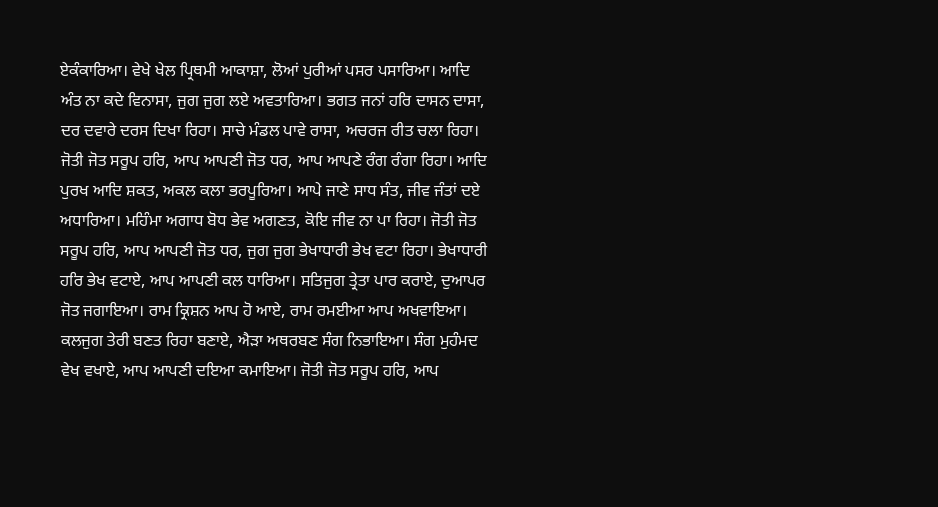ਏਕੰਕਾਰਿਆ। ਵੇਖੇ ਖੇਲ ਪ੍ਰਿਥਮੀ ਆਕਾਸ਼ਾ, ਲੋਆਂ ਪੁਰੀਆਂ ਪਸਰ ਪਸਾਰਿਆ। ਆਦਿ ਅੰਤ ਨਾ ਕਦੇ ਵਿਨਾਸਾ, ਜੁਗ ਜੁਗ ਲਏ ਅਵਤਾਰਿਆ। ਭਗਤ ਜਨਾਂ ਹਰਿ ਦਾਸਨ ਦਾਸਾ, ਦਰ ਦਵਾਰੇ ਦਰਸ ਦਿਖਾ ਰਿਹਾ। ਸਾਚੇ ਮੰਡਲ ਪਾਵੇ ਰਾਸਾ, ਅਚਰਜ ਰੀਤ ਚਲਾ ਰਿਹਾ। ਜੋਤੀ ਜੋਤ ਸਰੂਪ ਹਰਿ, ਆਪ ਆਪਣੀ ਜੋਤ ਧਰ, ਆਪ ਆਪਣੇ ਰੰਗ ਰੰਗਾ ਰਿਹਾ। ਆਦਿ ਪੁਰਖ ਆਦਿ ਸ਼ਕਤ, ਅਕਲ ਕਲਾ ਭਰਪੂਰਿਆ। ਆਪੇ ਜਾਣੇ ਸਾਧ ਸੰਤ, ਜੀਵ ਜੰਤਾਂ ਦਏ ਅਧਾਰਿਆ। ਮਹਿੰਮਾ ਅਗਾਧ ਬੋਧ ਭੇਵ ਅਗਣਤ, ਕੋਇ ਜੀਵ ਨਾ ਪਾ ਰਿਹਾ। ਜੋਤੀ ਜੋਤ ਸਰੂਪ ਹਰਿ, ਆਪ ਆਪਣੀ ਜੋਤ ਧਰ, ਜੁਗ ਜੁਗ ਭੇਖਾਧਾਰੀ ਭੇਖ ਵਟਾ ਰਿਹਾ। ਭੇਖਾਧਾਰੀ ਹਰਿ ਭੇਖ ਵਟਾਏ, ਆਪ ਆਪਣੀ ਕਲ ਧਾਰਿਆ। ਸਤਿਜੁਗ ਤ੍ਰੇਤਾ ਪਾਰ ਕਰਾਏ, ਦੁਆਪਰ ਜੋਤ ਜਗਾਇਆ। ਰਾਮ ਕ੍ਰਿਸ਼ਨ ਆਪ ਹੋ ਆਏ, ਰਾਮ ਰਮਈਆ ਆਪ ਅਖਵਾਇਆ। ਕਲਜੁਗ ਤੇਰੀ ਬਣਤ ਰਿਹਾ ਬਣਾਏ, ਐੜਾ ਅਥਰਬਣ ਸੰਗ ਨਿਭਾਇਆ। ਸੰਗ ਮੁਹੰਮਦ ਵੇਖ ਵਖਾਏ, ਆਪ ਆਪਣੀ ਦਇਆ ਕਮਾਇਆ। ਜੋਤੀ ਜੋਤ ਸਰੂਪ ਹਰਿ, ਆਪ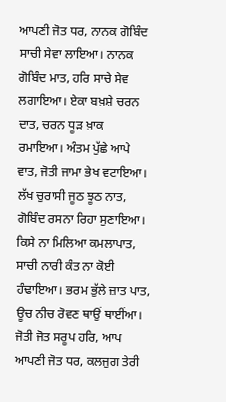ਆਪਣੀ ਜੋਤ ਧਰ, ਨਾਨਕ ਗੋਬਿੰਦ ਸਾਚੀ ਸੇਵਾ ਲਾਇਆ। ਨਾਨਕ ਗੋਬਿੰਦ ਮਾਤ, ਹਰਿ ਸਾਚੇ ਸੇਵ ਲਗਾਇਆ। ਏਕਾ ਬਖ਼ਸ਼ੇ ਚਰਨ ਦਾਤ, ਚਰਨ ਧੂੜ ਖ਼ਾਕ ਰਮਾਇਆ। ਅੰਤਮ ਪੁੱਛੇ ਆਪੇ ਵਾਤ, ਜੋਤੀ ਜਾਮਾ ਭੇਖ ਵਟਾਇਆ। ਲੱਖ ਚੁਰਾਸੀ ਜੂਠ ਝੂਠ ਨਾਤ, ਗੋਬਿੰਦ ਰਸਨਾ ਰਿਹਾ ਸੁਣਾਇਆ। ਕਿਸੇ ਨਾ ਮਿਲਿਆ ਕਮਲਾਪਾਤ, ਸਾਚੀ ਨਾਰੀ ਕੰਤ ਨਾ ਕੋਈ ਹੰਢਾਇਆ। ਭਰਮ ਭੁੱਲੇ ਜ਼ਾਤ ਪਾਤ, ਊਚ ਨੀਚ ਰੋਵਣ ਥਾਉਂ ਥਾਈਂਆ। ਜੋਤੀ ਜੋਤ ਸਰੂਪ ਹਰਿ, ਆਪ ਆਪਣੀ ਜੋਤ ਧਰ, ਕਲਜੁਗ ਤੇਰੀ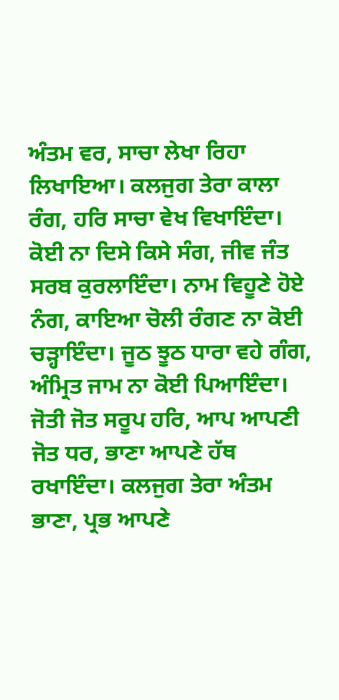ਅੰਤਮ ਵਰ, ਸਾਚਾ ਲੇਖਾ ਰਿਹਾ ਲਿਖਾਇਆ। ਕਲਜੁਗ ਤੇਰਾ ਕਾਲਾ ਰੰਗ, ਹਰਿ ਸਾਚਾ ਵੇਖ ਵਿਖਾਇੰਦਾ। ਕੋਈ ਨਾ ਦਿਸੇ ਕਿਸੇ ਸੰਗ, ਜੀਵ ਜੰਤ ਸਰਬ ਕੁਰਲਾਇੰਦਾ। ਨਾਮ ਵਿਹੂਣੇ ਹੋਏ ਨੰਗ, ਕਾਇਆ ਚੋਲੀ ਰੰਗਣ ਨਾ ਕੋਈ ਚੜ੍ਹਾਇੰਦਾ। ਜੂਠ ਝੂਠ ਧਾਰਾ ਵਹੇ ਗੰਗ, ਅੰਮ੍ਰਿਤ ਜਾਮ ਨਾ ਕੋਈ ਪਿਆਇੰਦਾ। ਜੋਤੀ ਜੋਤ ਸਰੂਪ ਹਰਿ, ਆਪ ਆਪਣੀ ਜੋਤ ਧਰ, ਭਾਣਾ ਆਪਣੇ ਹੱਥ ਰਖਾਇੰਦਾ। ਕਲਜੁਗ ਤੇਰਾ ਅੰਤਮ ਭਾਣਾ, ਪ੍ਰਭ ਆਪਣੇ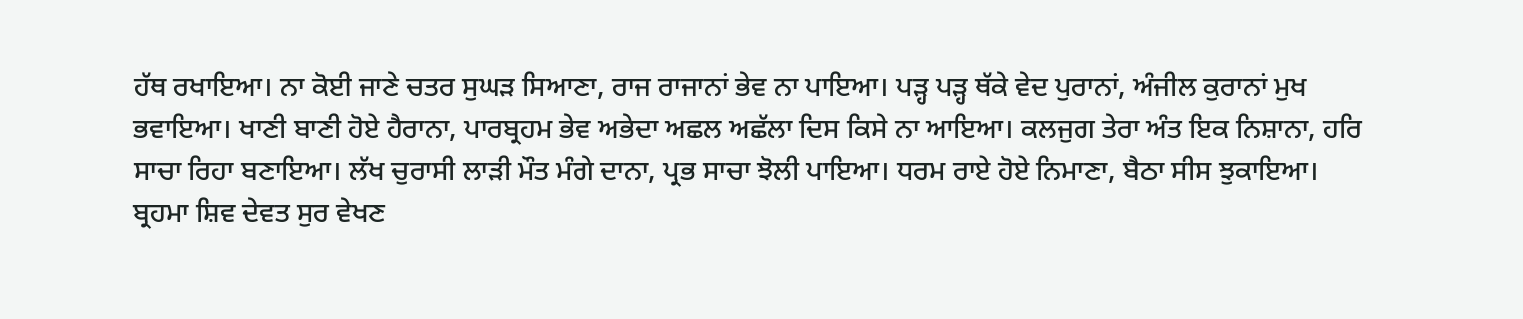ਹੱਥ ਰਖਾਇਆ। ਨਾ ਕੋਈ ਜਾਣੇ ਚਤਰ ਸੁਘੜ ਸਿਆਣਾ, ਰਾਜ ਰਾਜਾਨਾਂ ਭੇਵ ਨਾ ਪਾਇਆ। ਪੜ੍ਹ ਪੜ੍ਹ ਥੱਕੇ ਵੇਦ ਪੁਰਾਨਾਂ, ਅੰਜੀਲ ਕੁਰਾਨਾਂ ਮੁਖ ਭਵਾਇਆ। ਖਾਣੀ ਬਾਣੀ ਹੋਏ ਹੈਰਾਨਾ, ਪਾਰਬ੍ਰਹਮ ਭੇਵ ਅਭੇਦਾ ਅਛਲ ਅਛੱਲਾ ਦਿਸ ਕਿਸੇ ਨਾ ਆਇਆ। ਕਲਜੁਗ ਤੇਰਾ ਅੰਤ ਇਕ ਨਿਸ਼ਾਨਾ, ਹਰਿ ਸਾਚਾ ਰਿਹਾ ਬਣਾਇਆ। ਲੱਖ ਚੁਰਾਸੀ ਲਾੜੀ ਮੌਤ ਮੰਗੇ ਦਾਨਾ, ਪ੍ਰਭ ਸਾਚਾ ਝੋਲੀ ਪਾਇਆ। ਧਰਮ ਰਾਏ ਹੋਏ ਨਿਮਾਣਾ, ਬੈਠਾ ਸੀਸ ਝੁਕਾਇਆ। ਬ੍ਰਹਮਾ ਸ਼ਿਵ ਦੇਵਤ ਸੁਰ ਵੇਖਣ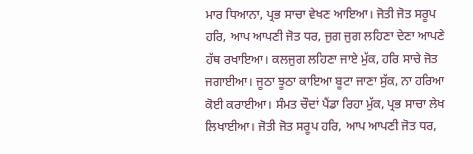ਮਾਰ ਧਿਆਨਾ, ਪ੍ਰਭ ਸਾਚਾ ਵੇਖਣ ਆਇਆ। ਜੋਤੀ ਜੋਤ ਸਰੂਪ ਹਰਿ, ਆਪ ਆਪਣੀ ਜੋਤ ਧਰ, ਜੁਗ ਜੁਗ ਲਹਿਣਾ ਦੇਣਾ ਆਪਣੇ ਹੱਥ ਰਖਾਇਆ। ਕਲਜੁਗ ਲਹਿਣਾ ਜਾਏ ਮੁੱਕ, ਹਰਿ ਸਾਚੇ ਜੋਤ ਜਗਾਈਆ। ਜੂਠਾ ਝੂਠਾ ਕਾਇਆ ਬੂਟਾ ਜਾਣਾ ਸੁੱਕ, ਨਾ ਹਰਿਆ ਕੋਈ ਕਰਾਈਆ। ਸੰਮਤ ਚੌਦਾਂ ਪੈਂਡਾ ਰਿਹਾ ਮੁੱਕ, ਪ੍ਰਭ ਸਾਚਾ ਲੇਖ ਲਿਖਾਈਆ। ਜੋਤੀ ਜੋਤ ਸਰੂਪ ਹਰਿ, ਆਪ ਆਪਣੀ ਜੋਤ ਧਰ,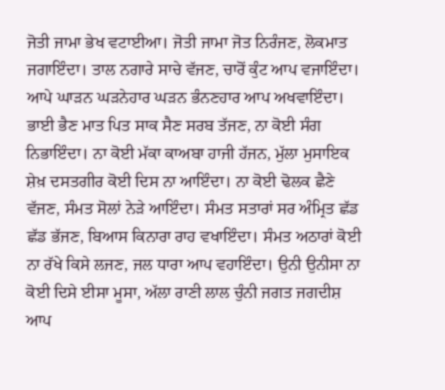ਜੋਤੀ ਜਾਮਾ ਭੇਖ ਵਟਾਈਆ। ਜੋਤੀ ਜਾਮਾ ਜੋਤ ਨਿਰੰਜਣ, ਲੋਕਮਾਤ ਜਗਾਇੰਦਾ। ਤਾਲ ਨਗਾਰੇ ਸਾਚੇ ਵੱਜਣ, ਚਾਰੋਂ ਕੁੰਟ ਆਪ ਵਜਾਇੰਦਾ। ਆਪੇ ਘਾੜਨ ਘੜਨੇਹਾਰ ਘੜਨ ਭੰਨਣਹਾਰ ਆਪ ਅਖਵਾਇੰਦਾ। ਭਾਈ ਭੈਣ ਮਾਤ ਪਿਤ ਸਾਕ ਸੈਣ ਸਰਬ ਤੱਜਣ, ਨਾ ਕੋਈ ਸੰਗ ਨਿਭਾਇੰਦਾ। ਨਾ ਕੋਈ ਮੱਕਾ ਕਾਅਬਾ ਹਾਜੀ ਹੱਜਨ, ਮੁੱਲਾ ਮੁਸਾਇਕ ਸ਼ੇਖ਼ ਦਸਤਗੀਰ ਕੋਈ ਦਿਸ ਨਾ ਆਇੰਦਾ। ਨਾ ਕੋਈ ਢੋਲਕ ਛੈਣੇ ਵੱਜਣ, ਸੰਮਤ ਸੋਲਾਂ ਨੇੜੇ ਆਇੰਦਾ। ਸੰਮਤ ਸਤਾਰਾਂ ਸਰ ਅੰਮ੍ਰਿਤ ਛੱਡ ਛੱਡ ਭੱਜਣ, ਬਿਆਸ ਕਿਨਾਰਾ ਰਾਹ ਵਖਾਇੰਦਾ। ਸੰਮਤ ਅਠਾਰਾਂ ਕੋਈ ਨਾ ਰੱਖੇ ਕਿਸੇ ਲਜਣ, ਜਲ ਧਾਰਾ ਆਪ ਵਹਾਇੰਦਾ। ਉਨੀ ਉਨੀਸਾ ਨਾ ਕੋਈ ਦਿਸੇ ਈਸਾ ਮੂਸਾ, ਅੱਲਾ ਰਾਣੀ ਲਾਲ ਚੁੰਨੀ ਜਗਤ ਜਗਦੀਸ਼ ਆਪ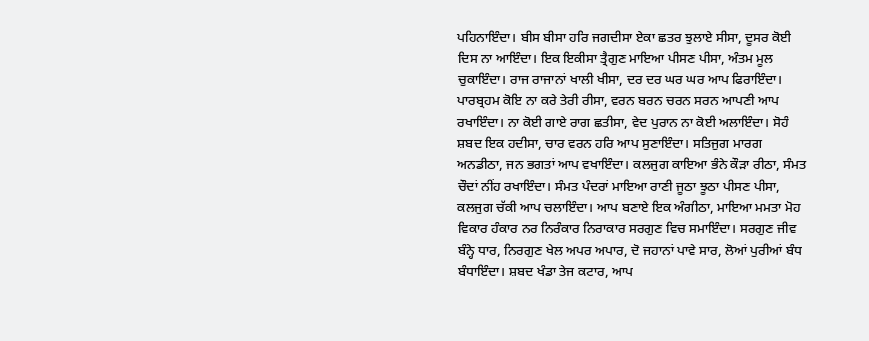ਪਹਿਨਾਇੰਦਾ। ਬੀਸ ਬੀਸਾ ਹਰਿ ਜਗਦੀਸਾ ਏਕਾ ਛਤਰ ਝੁਲਾਏ ਸੀਸਾ, ਦੂਸਰ ਕੋਈ ਦਿਸ ਨਾ ਆਇੰਦਾ। ਇਕ ਇਕੀਸਾ ਤ੍ਰੈਗੁਣ ਮਾਇਆ ਪੀਸਣ ਪੀਸਾ, ਅੰਤਮ ਮੂਲ ਚੁਕਾਇੰਦਾ। ਰਾਜ ਰਾਜਾਨਾਂ ਖਾਲੀ ਖੀਸਾ, ਦਰ ਦਰ ਘਰ ਘਰ ਆਪ ਫਿਰਾਇੰਦਾ। ਪਾਰਬ੍ਰਹਮ ਕੋਇ ਨਾ ਕਰੇ ਤੇਰੀ ਰੀਸਾ, ਵਰਨ ਬਰਨ ਚਰਨ ਸਰਨ ਆਪਣੀ ਆਪ ਰਖਾਇੰਦਾ। ਨਾ ਕੋਈ ਗਾਏ ਰਾਗ ਛਤੀਸਾ, ਵੇਦ ਪੁਰਾਨ ਨਾ ਕੋਈ ਅਲਾਇੰਦਾ। ਸੋਹੰ ਸ਼ਬਦ ਇਕ ਹਦੀਸਾ, ਚਾਰ ਵਰਨ ਹਰਿ ਆਪ ਸੁਣਾਇੰਦਾ। ਸਤਿਜੁਗ ਮਾਰਗ ਅਨਡੀਠਾ, ਜਨ ਭਗਤਾਂ ਆਪ ਵਖਾਇੰਦਾ। ਕਲਜੁਗ ਕਾਇਆ ਭੰਨੇ ਕੌੜਾ ਰੀਠਾ, ਸੰਮਤ ਚੌਦਾਂ ਨੀਂਹ ਰਖਾਇੰਦਾ। ਸੰਮਤ ਪੰਦਰਾਂ ਮਾਇਆ ਰਾਣੀ ਜੂਠਾ ਝੂਠਾ ਪੀਸਣ ਪੀਸਾ, ਕਲਜੁਗ ਚੱਕੀ ਆਪ ਚਲਾਇੰਦਾ। ਆਪ ਬਣਾਏ ਇਕ ਅੰਗੀਠਾ, ਮਾਇਆ ਮਮਤਾ ਮੋਹ ਵਿਕਾਰ ਹੰਕਾਰ ਨਰ ਨਿਰੰਕਾਰ ਨਿਰਾਕਾਰ ਸਰਗੁਣ ਵਿਚ ਸਮਾਇੰਦਾ। ਸਰਗੁਣ ਜੀਵ ਬੰਨ੍ਹੇ ਧਾਰ, ਨਿਰਗੁਣ ਖੇਲ ਅਪਰ ਅਪਾਰ, ਦੋ ਜਹਾਨਾਂ ਪਾਵੇ ਸਾਰ, ਲੋਆਂ ਪੁਰੀਆਂ ਬੰਧ ਬੰਧਾਇੰਦਾ। ਸ਼ਬਦ ਖੰਡਾ ਤੇਜ ਕਟਾਰ, ਆਪ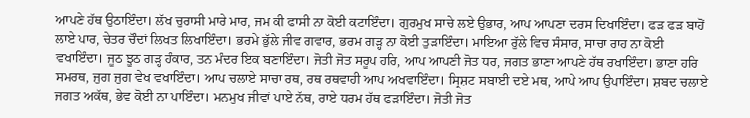ਆਪਣੇ ਹੱਥ ਉਠਾਇੰਦਾ। ਲੱਖ ਚੁਰਾਸੀ ਮਾਰੇ ਮਾਰ, ਜਮ ਕੀ ਫਾਸੀ ਨਾ ਕੋਈ ਕਟਾਇੰਦਾ। ਗੁਰਮੁਖ ਸਾਚੇ ਲਏ ਉਭਾਰ, ਆਪ ਆਪਣਾ ਦਰਸ ਦਿਖਾਇੰਦਾ। ਫੜ ਫੜ ਬਾਹੋਂ ਲਾਏ ਪਾਰ, ਚੇਤਰ ਚੌਦਾਂ ਲਿਖਤ ਲਿਖਾਇੰਦਾ। ਭਰਮੇ ਭੁੱਲੇ ਜੀਵ ਗਵਾਰ, ਭਰਮ ਗੜ੍ਹ ਨਾ ਕੋਈ ਤੁੜਾਇੰਦਾ। ਮਾਇਆ ਰੁੱਲੇ ਵਿਚ ਸੰਸਾਰ, ਸਾਚਾ ਰਾਹ ਨਾ ਕੋਈ ਵਖਾਇੰਦਾ। ਜੂਠ ਝੂਠ ਗੜ੍ਹ ਹੰਕਾਰ, ਤਨ ਮੰਦਰ ਇਕ ਬਣਾਇੰਦਾ। ਜੋਤੀ ਜੋਤ ਸਰੂਪ ਹਰਿ, ਆਪ ਆਪਣੀ ਜੋਤ ਧਰ, ਜਗਤ ਭਾਣਾ ਆਪਣੇ ਹੱਥ ਰਖਾਇੰਦਾ। ਭਾਣਾ ਹਰਿ ਸਮਰਥ, ਜੁਗ ਜੁਗ ਵੇਖ ਵਖਾਇੰਦਾ। ਆਪ ਚਲਾਏ ਸਾਚਾ ਰਥ, ਰਥ ਰਥਵਾਹੀ ਆਪ ਅਖਵਾਇੰਦਾ। ਸ੍ਰਿਸ਼ਟ ਸਬਾਈ ਦਏ ਮਥ, ਆਪੇ ਆਪ ਉਪਾਇੰਦਾ। ਸ਼ਬਦ ਚਲਾਏ ਜਗਤ ਅਕੱਥ, ਭੇਵ ਕੋਈ ਨਾ ਪਾਇੰਦਾ। ਮਨਮੁਖ ਜੀਵਾਂ ਪਾਏ ਨੱਥ, ਰਾਏ ਧਰਮ ਹੱਥ ਫੜਾਇੰਦਾ। ਜੋਤੀ ਜੋਤ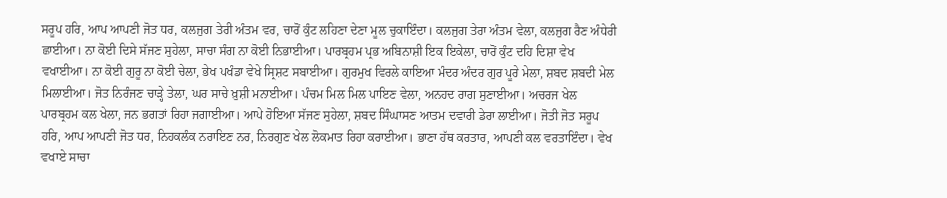ਸਰੂਪ ਹਰਿ, ਆਪ ਆਪਣੀ ਜੋਤ ਧਰ, ਕਲਜੁਗ ਤੇਰੀ ਅੰਤਮ ਵਰ, ਚਾਰੋਂ ਕੁੰਟ ਲਹਿਣਾ ਦੇਣਾ ਮੂਲ ਚੁਕਾਇੰਦਾ। ਕਲਜੁਗ ਤੇਰਾ ਅੰਤਮ ਵੇਲਾ, ਕਲਜੁਗ ਰੈਣ ਅੰਧੇਰੀ ਛਾਈਆ। ਨਾ ਕੋਈ ਦਿਸੇ ਸੱਜਣ ਸੁਹੇਲਾ, ਸਾਚਾ ਸੰਗ ਨਾ ਕੋਈ ਨਿਭਾਈਆ। ਪਾਰਬ੍ਰਹਮ ਪ੍ਰਭ ਅਬਿਨਾਸ਼ੀ ਇਕ ਇਕੇਲਾ, ਚਾਰੋਂ ਕੁੰਟ ਦਹਿ ਦਿਸ਼ਾ ਵੇਖ ਵਖਾਈਆ। ਨਾ ਕੋਈ ਗੁਰੂ ਨਾ ਕੋਈ ਚੇਲਾ, ਭੇਖ ਪਖੰਡਾ ਵੇਖੇ ਸ੍ਰਿਸ਼ਟ ਸਬਾਈਆ। ਗੁਰਮੁਖ ਵਿਰਲੇ ਕਾਇਆ ਮੰਦਰ ਅੰਦਰ ਗੁਰ ਪੂਰੇ ਮੇਲਾ, ਸ਼ਬਦ ਸ਼ਬਦੀ ਮੇਲ ਮਿਲਾਈਆ। ਜੋਤ ਨਿਰੰਜਣ ਚਾੜ੍ਹੇ ਤੇਲਾ, ਘਰ ਸਾਚੇ ਖ਼ੁਸ਼ੀ ਮਨਾਈਆ। ਪੰਚਮ ਮਿਲ ਮਿਲ ਪਾਇਣ ਵੇਲਾ, ਅਨਹਦ ਰਾਗ ਸੁਣਾਈਆ। ਅਚਰਜ ਖੇਲ ਪਾਰਬ੍ਰਹਮ ਕਲ ਖੇਲਾ, ਜਨ ਭਗਤਾਂ ਰਿਹਾ ਜਗਾਈਆ। ਆਪੇ ਹੋਇਆ ਸੱਜਣ ਸੁਹੇਲਾ, ਸ਼ਬਦ ਸਿੰਘਾਸਣ ਆਤਮ ਦਵਾਰੀ ਡੇਰਾ ਲਾਈਆ। ਜੋਤੀ ਜੋਤ ਸਰੂਪ ਹਰਿ, ਆਪ ਆਪਣੀ ਜੋਤ ਧਰ, ਨਿਹਕਲੰਕ ਨਰਾਇਣ ਨਰ, ਨਿਰਗੁਣ ਖੇਲ ਲੋਕਮਾਤ ਰਿਹਾ ਕਰਾਈਆ। ਭਾਣਾ ਹੱਥ ਕਰਤਾਰ, ਆਪਣੀ ਕਲ ਵਰਤਾਇੰਦਾ। ਵੇਖ ਵਖਾਏ ਸਾਚਾ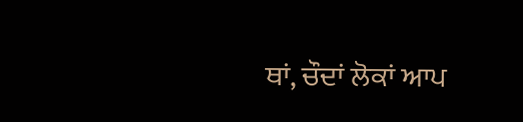ਥਾਂ, ਚੌਦਾਂ ਲੋਕਾਂ ਆਪ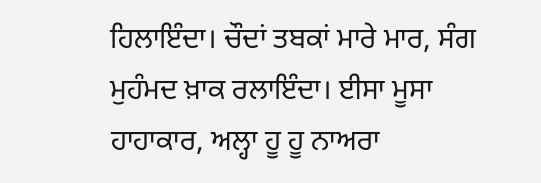ਹਿਲਾਇੰਦਾ। ਚੌਦਾਂ ਤਬਕਾਂ ਮਾਰੇ ਮਾਰ, ਸੰਗ ਮੁਹੰਮਦ ਖ਼ਾਕ ਰਲਾਇੰਦਾ। ਈਸਾ ਮੂਸਾ ਹਾਹਾਕਾਰ, ਅਲ੍ਹਾ ਹੂ ਹੂ ਨਾਅਰਾ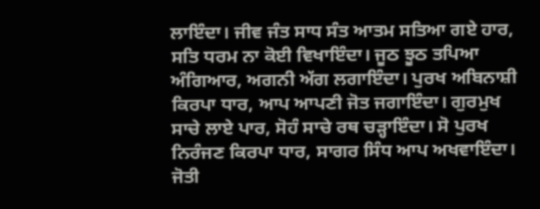ਲਾਇੰਦਾ। ਜੀਵ ਜੰਤ ਸਾਧ ਸੰਤ ਆਤਮ ਸਤਿਆ ਗਏ ਹਾਰ, ਸਤਿ ਧਰਮ ਨਾ ਕੋਈ ਵਿਖਾਇੰਦਾ। ਜੂਠ ਝੂਠ ਤਪਿਆ ਅੰਗਿਆਰ, ਅਗਨੀ ਅੱਗ ਲਗਾਇੰਦਾ। ਪੁਰਖ ਅਬਿਨਾਸ਼ੀ ਕਿਰਪਾ ਧਾਰ, ਆਪ ਆਪਣੀ ਜੋਤ ਜਗਾਇੰਦਾ। ਗੁਰਮੁਖ ਸਾਚੇ ਲਾਏ ਪਾਰ, ਸੋਹੰ ਸਾਚੇ ਰਥ ਚੜ੍ਹਾਇੰਦਾ। ਸੋ ਪੁਰਖ ਨਿਰੰਜਣ ਕਿਰਪਾ ਧਾਰ, ਸਾਗਰ ਸਿੰਧ ਆਪ ਅਖਵਾਇੰਦਾ। ਜੋਤੀ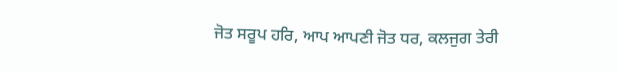ਜੋਤ ਸਰੂਪ ਹਰਿ, ਆਪ ਆਪਣੀ ਜੋਤ ਧਰ, ਕਲਜੁਗ ਤੇਰੀ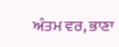ਅੰਤਮ ਵਰ, ਭਾਣਾ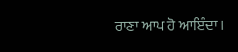ਰਾਣਾ ਆਪ ਹੋ ਆਇੰਦਾ।